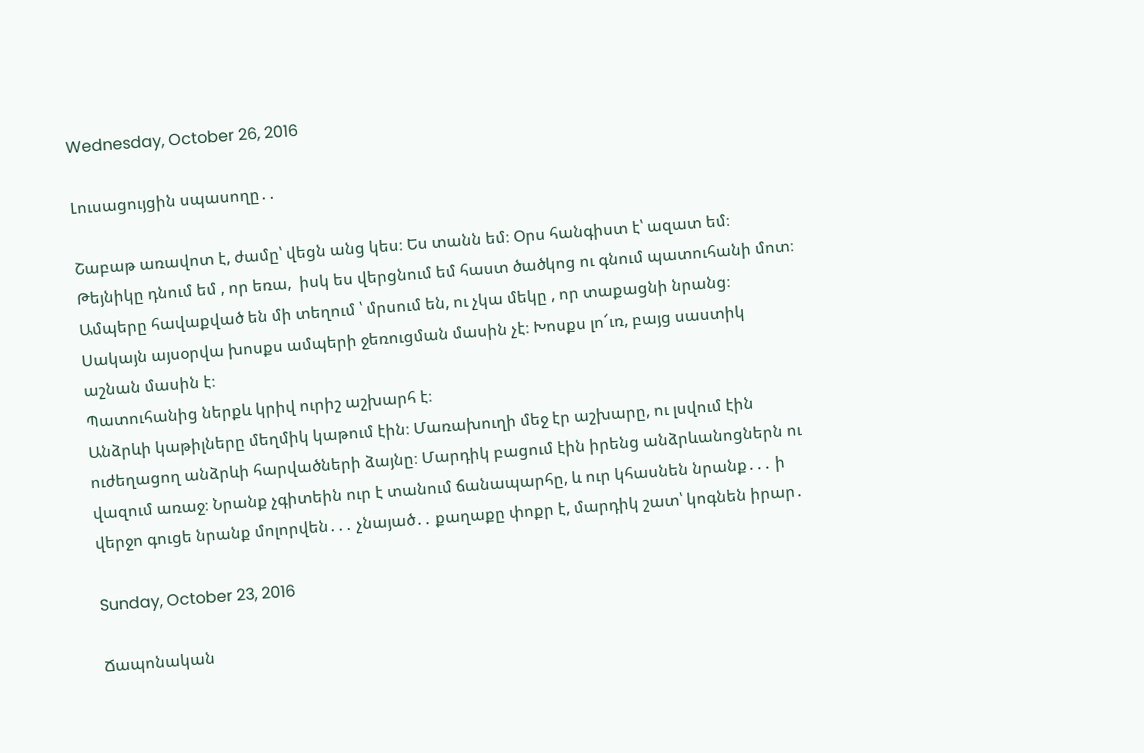Wednesday, October 26, 2016

Լուսացույցին սպասողը․․

Շաբաթ առավոտ է, ժամը՝ վեցն անց կես։ Ես տանն եմ։ Օրս հանգիստ է՝ ազատ եմ։ Թեյնիկը դնում եմ , որ եռա,  իսկ ես վերցնում եմ հաստ ծածկոց ու գնում պատուհանի մոտ։ Ամպերը հավաքված են մի տեղում ՝ մրսում են, ու չկա մեկը , որ տաքացնի նրանց։ Սակայն այսօրվա խոսքս ամպերի ջեռուցման մասին չէ։ Խոսքս լո՜ւռ, բայց սաստիկ աշնան մասին է։
Պատուհանից ներքև կրիվ ուրիշ աշխարհ է։
Անձրևի կաթիլները մեղմիկ կաթում էին։ Մառախուղի մեջ էր աշխարը, ու լսվում էին ուժեղացող անձրևի հարվածների ձայնը։ Մարդիկ բացում էին իրենց անձրևանոցներն ու վազում առաջ։ Նրանք չգիտեին ուր է տանում ճանապարհը, և ուր կհասնեն նրանք․․․ ի վերջո գուցե նրանք մոլորվեն․․․ չնայած․․ քաղաքը փոքր է, մարդիկ շատ՝ կոգնեն իրար․

Sunday, October 23, 2016

Ճապոնական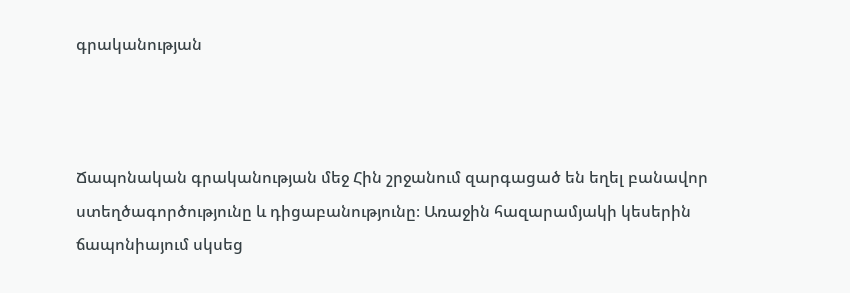գրականության



Ճապոնական գրականության մեջ Հին շրջանում զարգացած են եղել բանավոր ստեղծագործությունը և դիցաբանությունը։ Առաջին հազարամյակի կեսերին ճապոնիայում սկսեց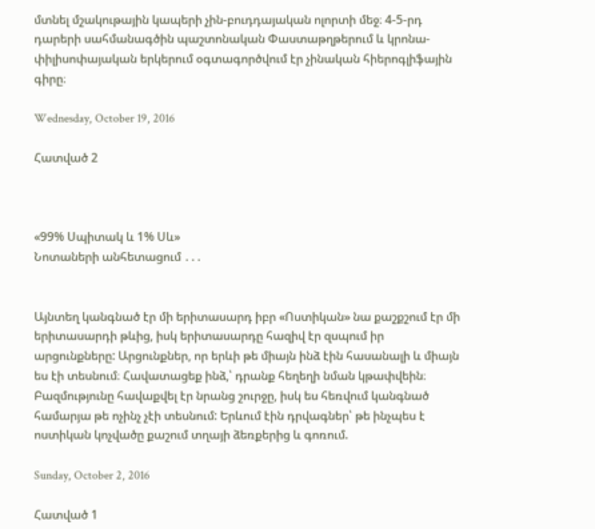մտնել մշակութային կապերի չին-բուդդայական ոլորտի մեջ։ 4-5-րդ դարերի սահմանագծին պաշտոնական Փաստաթղթերում և կրոնա-փիլիսոփայական երկերում օգտագործվում էր չինական հիերոգլիֆային գիրը։

Wednesday, October 19, 2016

Հատված 2



«99% Սպիտակ և 1% Սև»
Նոտաների անհետացում ․․․


Այնտեղ կանգնած էր մի երիտասարդ իբր «Ոստիկան» նա քաշքշում էր մի երիտասարդի թևից, իսկ երիտասարդը հազիվ էր զսպում իր արցունքները: Արցունքներ, որ երևի թե միայն ինձ էին հասանալի և միայն ես էի տեսնում։ Հավատացեք ինձ,՝ դրանք հեղեղի նման կթափվեին։ Բազմությունը հավաքվել էր նրանց շուրջը, իսկ ես հեռվում կանգնած համարյա թե ոչինչ չէի տեսնում: Երևում էին դրվագներ՝ թե ինչպես է ոստիկան կոչվածը քաշում տղայի ձեռքերից և գոռում.

Sunday, October 2, 2016

Հատված 1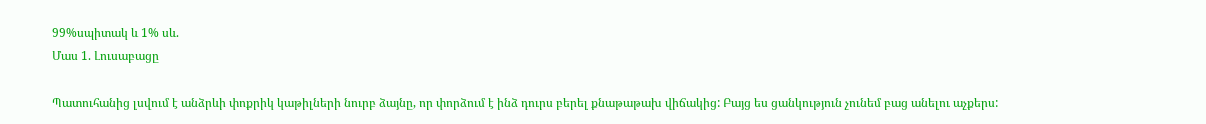99%սպիտակ և 1% սև.
Մաս 1. Լուսաբացը

Պատուհանից լսվում է անձրևի փոքրիկ կաթիլների նուրբ ձայնը, որ փորձում է ինձ դուրս բերել քնաթաթախ վիճակից: Բայց ես ցանկություն չունեմ բաց անելու աչքերս: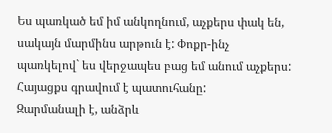Ես պառկած եմ իմ անկողնում, աչքերս փակ են, սակայն մարմինս արթուն է: Փոքր-ինչ պառկելով` ես վերջապես բաց եմ անում աչքերս: Հայացքս գրավում է պատուհանը:
Զարմանալի է, անձրև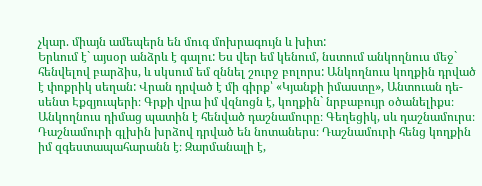չկար. միայն ամեպերն են մուգ մոխրագույն և խիտ:
Երևում է` այսօր անձրև է գալու: Ես վեր եմ կենում, նստում անկողնուս մեջ` հենվելով բարձիս, և սկսում եմ զննել շուրջ բոլորս: Անկողնուս կողքին դրված է փոքրիկ սեղան: Վրան դրված է մի գիրք՝ «Կյանքի իմաստը», Անտուան դե-սենտ Էքզյուպերի։ Գրքի վրա իմ վզնոցն է, կողքին` նրբաբույր օծանելիքս։ Անկողնուս դիմաց պատին է հենված դաշնամուրը։ Գեղեցիկ, սև դաշնամուրս։ Դաշնամուրի գլխին խրձով դրված են նոտաներս։ Դաշնամուրի հենց կողքին իմ զգեստապահարանն է։ Զարմանալի է,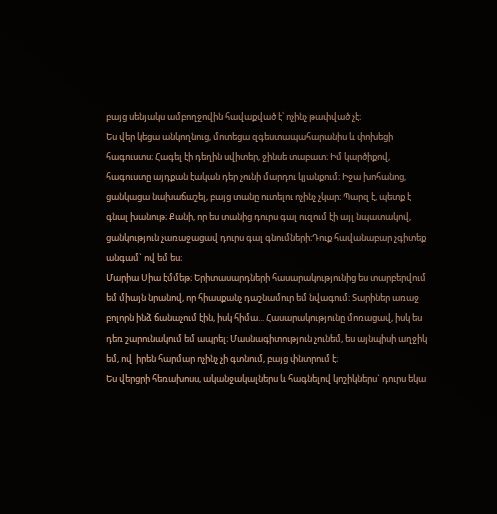բայց սենյակս ամբողջովին հավաքված է՝ ոչինչ թափված չէ։
Ես վեր կեցա անկողնուց, մոտեցա զգեստապահարանիս և փոխեցի հագուստս։ Հագել էի դեղին սվիտեր, ջինսե տաբատ։ Իմ կարծիքով, հագուստը այդքան էական դեր չունի մարդու կյանքում։ Իջա խոհանոց, ցանկացա նախաճաշել, բայց տանը ուտելու ոչինչ չկար։ Պարզ է, պետք է գնալ խանութ։ Քանի, որ ես տանից դուրս գալ ուզում էի այլ նպատակով, ցանկություն չառաջացավ դուրս գալ գնումների։Դուք հավանաբար չգիտեք անգամ` ով եմ ես։
Մարիա Սիա էմմեթ։ Երիտասարդների հասարակությունից ես տարբերվում եմ միայն նրանով, որ հիասքանչ դաշնամուր եմ նվագում։ Տարիներ առաջ բոլորն ինձ ճանաչում էին, իսկ հիմա... Հասարակությունը մոռացավ, իսկ ես դեռ շարունակում եմ ապրել։ Մասնագիտություն չունեմ, ես այնպիսի աղջիկ եմ, ով  իրեն հարմար ոչինչ չի գտնում, բայց փնտրում է։
Ես վերցրի հեռախոսս, ականջակալներս և հագնելով կոշիկներս` դուրս եկա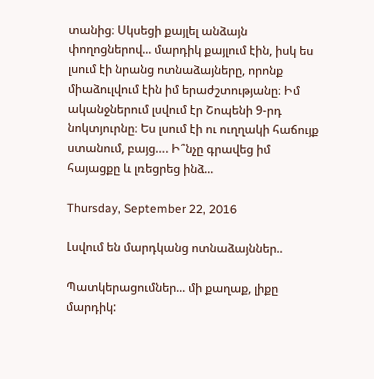տանից։ Սկսեցի քայլել անձայն փողոցներով... մարդիկ քայլում էին, իսկ ես լսում էի նրանց ոտնաձայները, որոնք միաձուլվում էին իմ երաժշտությանը։ Իմ ականջներում լսվում էր Շոպենի 9-րդ նոկտյուրնը։ Ես լսում էի ու ուղղակի հաճույք ստանում, բայց…. Ի՞նչը գրավեց իմ հայացքը և լռեցրեց ինձ...

Thursday, September 22, 2016

Լսվում են մարդկանց ոտնաձայններ..

Պատկերացումներ... մի քաղաք, լիքը մարդիկ: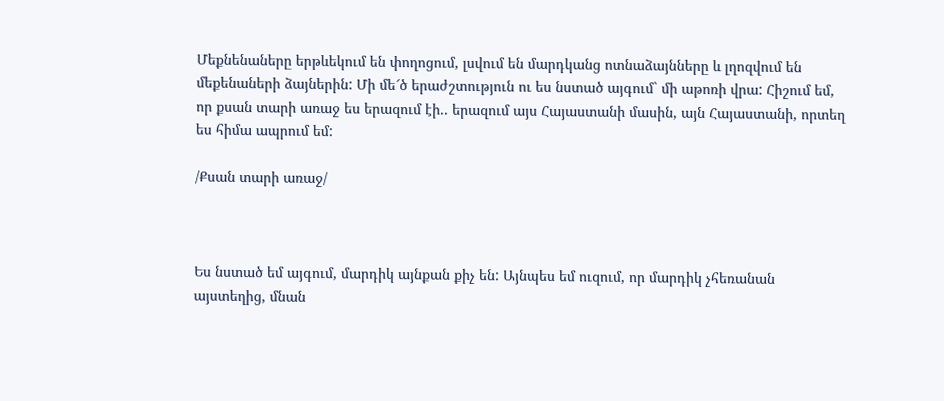Մեքնենաները երթևեկում են փողոցում, լսվում են մարդկանց ոտնաձայնները և լղոզվում են մեքենաների ձայներին: Մի մե՜ծ երաժշտություն ու ես նստած այգում` մի աթոռի վրա: Հիշում եմ, որ քսան տարի առաջ ես երազում էի.. երազում այս Հայաստանի մասին, այն Հայաստանի, որտեղ ես հիմա ապրում եմ:

/Քսան տարի առաջ/



Ես նստած եմ այգում, մարդիկ այնքան քիչ են: Այնպես եմ ուզում, որ մարդիկ չհեռանան այստեղից, մնան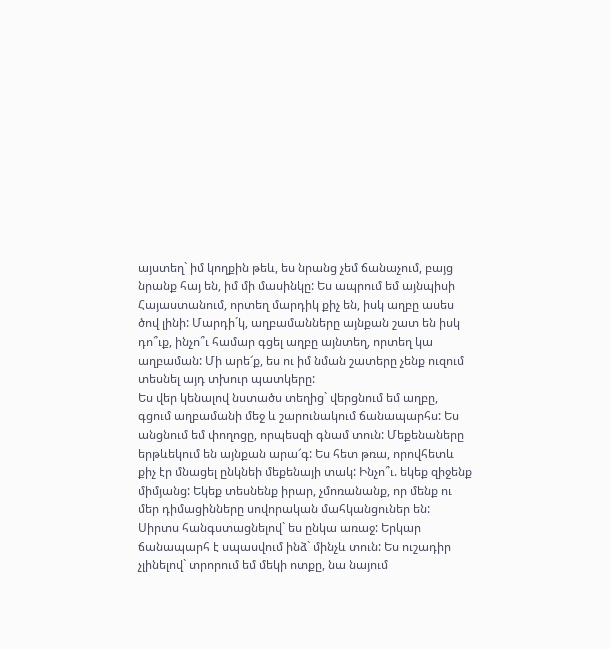այստեղ` իմ կողքին թեև, ես նրանց չեմ ճանաչում, բայց նրանք հայ են, իմ մի մասինկը: Ես ապրում եմ այնպիսի Հայաստանում, որտեղ մարդիկ քիչ են, իսկ աղբը ասես ծով լինի: Մարդի´կ, աղբամանները այնքան շատ են իսկ դո՞ւք, ինչո՞ւ համար գցել աղբը այնտեղ, որտեղ կա աղբաման: Մի արե՜ք, ես ու իմ նման շատերը չենք ուզում տեսնել այդ տխուր պատկերը:
Ես վեր կենալով նստածս տեղից` վերցնում եմ աղբը, գցում աղբամանի մեջ և շարունակում ճանապարհս: Ես անցնում եմ փողոցը, որպեսզի գնամ տուն: Մեքենաները երթևեկում են այնքան արա՜գ: Ես հետ թռա, որովհետև քիչ էր մնացել ընկնեի մեքենայի տակ: Ինչո՞ւ. եկեք զիջենք միմյանց: Եկեք տեսնենք իրար, չմոռանանք, որ մենք ու մեր դիմացինները սովորական մահկանցուներ են:
Սիրտս հանգստացնելով` ես ընկա առաջ: Երկար ճանապարհ է սպասվում ինձ` մինչև տուն: Ես ուշադիր չլինելով` տրորում եմ մեկի ոտքը, նա նայում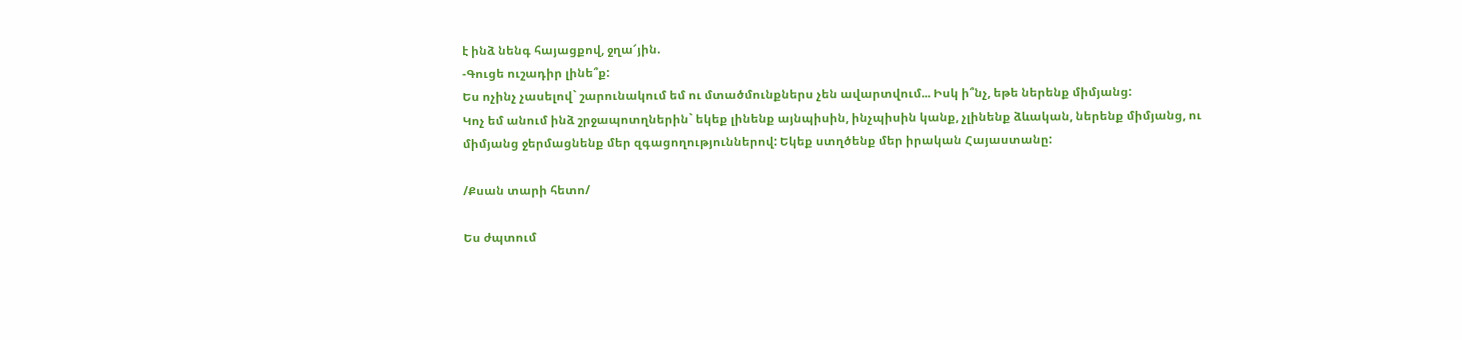է ինձ նենգ հայացքով, ջղա՜յին.
-Գուցե ուշադիր լինե՞ք:
Ես ոչինչ չասելով` շարունակում եմ ու մտածմունքներս չեն ավարտվում... Իսկ ի՞նչ, եթե ներենք միմյանց:
Կոչ եմ անում ինձ շրջապոտղներին` եկեք լինենք այնպիսին, ինչպիսին կանք, չլինենք ձևական, ներենք միմյանց, ու  միմյանց ջերմացնենք մեր զգացողություններով: Եկեք ստղծենք մեր իրական Հայաստանը:

/Քսան տարի հետո/

Ես ժպտում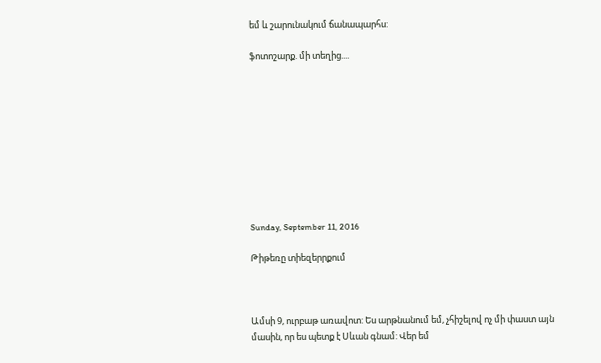եմ և շարունակում ճանապարհս:

ֆոտոշարք. մի տեղից....










Sunday, September 11, 2016

Թիթեռը տիեզերրքում



Ամսի 9, ուրբաթ առավոտ: Ես արթնանում եմ, չհիշելով ոչ մի փաստ այն մասին, որ ես պետք է Սևան գնամ: Վեր եմ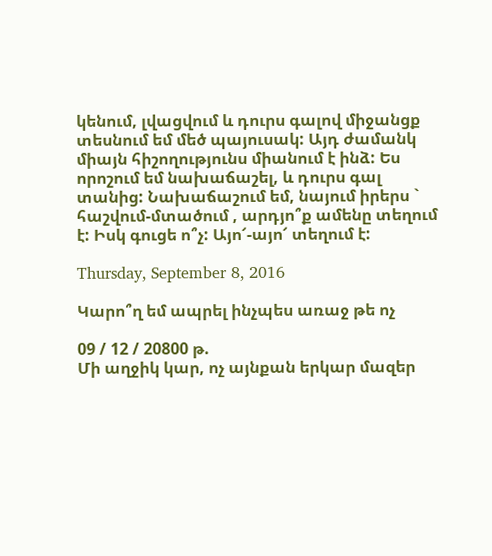կենում, լվացվում և դուրս գալով միջանցք տեսնում եմ մեծ պայուսակ: Այդ ժամանկ միայն հիշողությունս միանում է ինձ: Ես որոշում եմ նախաճաշել, և դուրս գալ տանից: Նախաճաշում եմ, նայում իրերս ` հաշվում-մտածում , արդյո՞ք ամենը տեղում է: Իսկ գուցե ո՞չ: Այո՜-այո՜ տեղում է:

Thursday, September 8, 2016

Կարո՞ղ եմ ապրել ինչպես առաջ թե ոչ

09 / 12 / 20800 թ.
Մի աղջիկ կար, ոչ այնքան երկար մազեր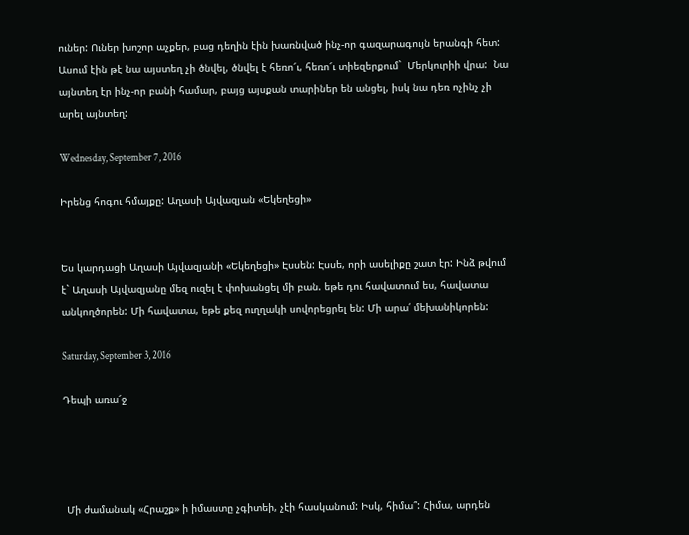ուներ: Ուներ խոշոր աչքեր, բաց դեղին էին խառնված ինչ-որ գազարագույն երանգի հետ: Ասում էին թէ նա այստեղ չի ծնվել, ծնվել է հեռո՜ւ, հեռո՜ւ տիեզերքում`  Մերկուրիի վրա:  Նա այնտեղ էր ինչ-որ բանի համար, բայց այսքան տարիներ են անցել, իսկ նա դեռ ոչինչ չի արել այնտեղ:

Wednesday, September 7, 2016

Իրենց հոգու հմայքը: Աղասի Այվազյան «Եկեղեցի»


Ես կարդացի Աղասի Այվազյանի «Եկեղեցի» Էսսեն: Էսսե, որի ասելիքը շատ էր: Ինձ թվում է` Աղասի Այվազյանը մեզ ուզել է փոխանցել մի բան. եթե դու հավատում ես, հավատա անկողծորեն: Մի հավատա, եթե քեզ ուղղակի սովորեցրել են: Մի արա՛ մեխանիկորեն:

Saturday, September 3, 2016

Դեպի առա՜ջ




 Մի ժամանակ «Հրաշք» ի իմաստը չգիտեի, չէի հասկանում: Իսկ, հիմա՞: Հիմա, արդեն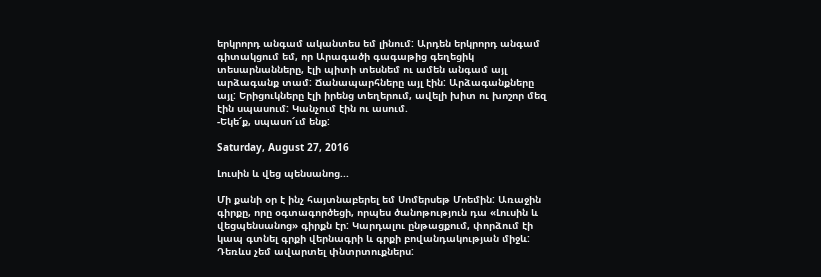երկրորդ անգամ ականտես եմ լինում: Արդեն երկրորդ անգամ գիտակցում եմ, որ Արագածի գագաթից գեղեցիկ տեսարնանները, էլի պիտի տեսնեմ ու ամեն անգամ այլ արձագանք տամ: Ճանապարհները այլ էին: Արձագանքները այլ: Երիցուկները էլի իրենց տեղերում, ավելի խիտ ու խոշոր մեզ էին սպասում: Կանչում էին ու ասում.
-Եկե՜ք, սպասո՜ւմ ենք:

Saturday, August 27, 2016

Լուսին և վեց պենսանոց...

Մի քանի օր է ինչ հայտնաբերել եմ Սոմերսեթ Մոեմին: Առաջին գիրքը, որը օգտագործեցի, որպես ծանոթություն դա «Լուսին և վեցպենսանոց» գիրքն էր: Կարդալու ընթացքում, փորձում էի կապ գտնել գրքի վերնագրի և գրքի բովանդակության միջև: Դեռևս չեմ ավարտել փնտրտուքներս: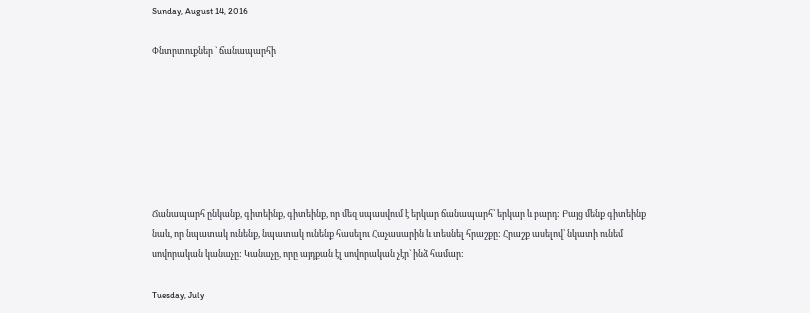Sunday, August 14, 2016

Փնտրտուքներ ` ճանապարհի







Ճանապարհ ընկանք, գիտեինք, գիտեինք, որ մեզ սպասվում է երկար ճանապարհ՝ երկար և բարդ: Բայց մենք գիտեինք նաև, որ նպատակ ունենք, նպատակ ունենք հասելու Հաչասարին և տեսնել հրաշքը: Հրաշք ասելով՝ նկատի ունեմ սովորական կանաչը: Կանաչը, որը այդքան էլ սովորական չէր` ինձ համար:

Tuesday, July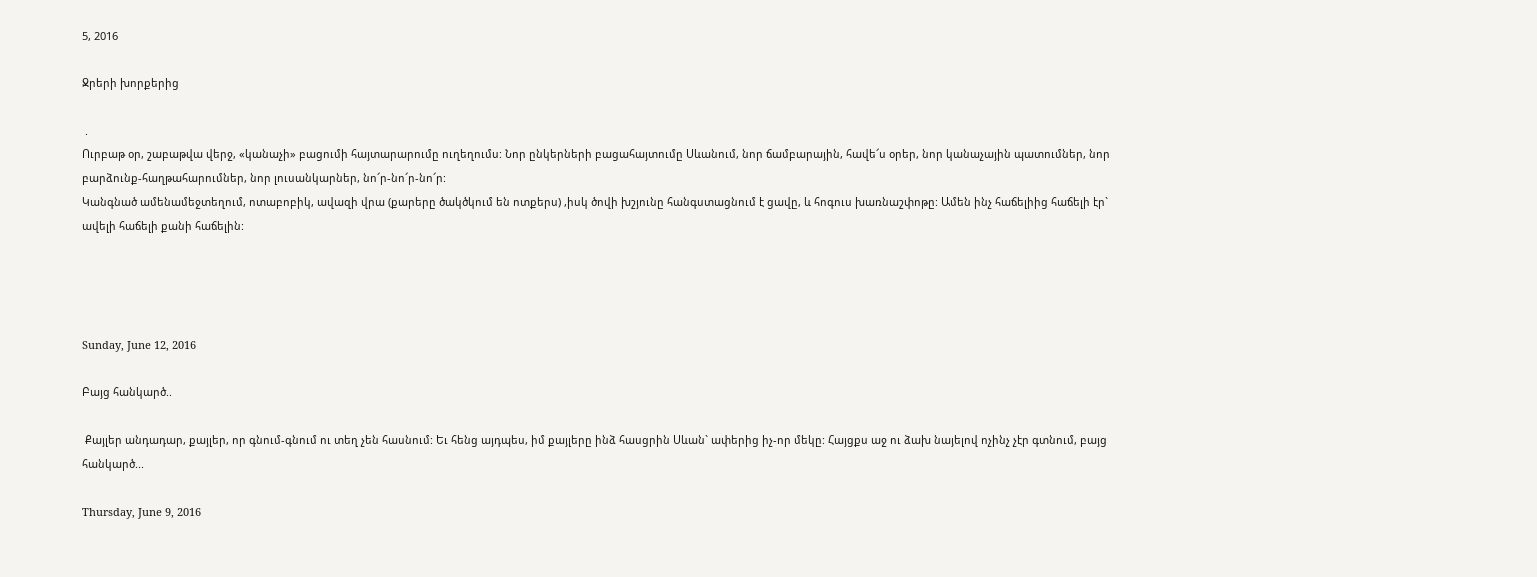5, 2016

Ջրերի խորքերից

 .
Ուրբաթ օր, շաբաթվա վերջ, «կանաչի» բացումի հայտարարումը ուղեղումս: Նոր ընկերների բացահայտումը Սևանում, նոր ճամբարային, հավե՜ս օրեր, նոր կանաչային պատումներ, նոր բարձունք-հաղթահարումներ, նոր լուսանկարներ, նո՜ր-նո՜ր-նո՜ր:
Կանգնած ամենամեջտեղում, ոտաբոբիկ, ավազի վրա (քարերը ծակծկում են ոտքերս) ,իսկ ծովի խշյունը հանգստացնում է ցավը, և հոգուս խառնաշփոթը: Ամեն ինչ հաճելիից հաճելի էր` ավելի հաճելի քանի հաճելին:




Sunday, June 12, 2016

Բայց հանկարծ..

 Քայլեր անդադար, քայլեր, որ գնում-գնում ու տեղ չեն հասնում: Եւ հենց այդպես, իմ քայլերը ինձ հասցրին Սևան` ափերից իչ-որ մեկը: Հայցքս աջ ու ձախ նայելով ոչինչ չէր գտնում, բայց հանկարծ...

Thursday, June 9, 2016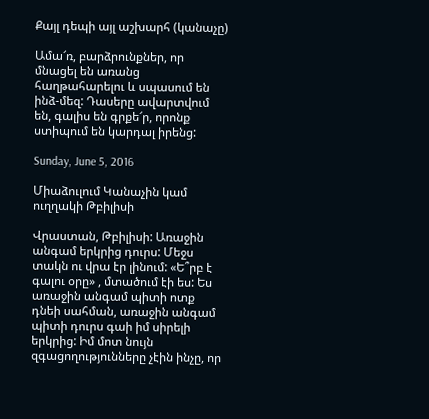Քայլ դեպի այլ աշխարհ (կանաչը)

Ամա՜ռ, բարձրունքներ, որ մնացել են առանց հաղթահարելու և սպասում են ինձ-մեզ: Դասերը ավարտվում են, գալիս են գրքե՜ր, որոնք ստիպում են կարդալ իրենց:

Sunday, June 5, 2016

Միաձուլում Կանաչին կամ ուղղակի Թբիլիսի

Վրաստան, Թբիլիսի: Առաջին անգամ երկրից դուրս: Մեջս տակն ու վրա էր լինում: «Ե՞րբ է գալու օրը» , մտածում էի ես: Ես առաջին անգամ պիտի ոտք դնեի սահման, առաջին անգամ պիտի դուրս գաի իմ սիրելի երկրից: Իմ մոտ նույն զգացողությունները չէին ինչը, որ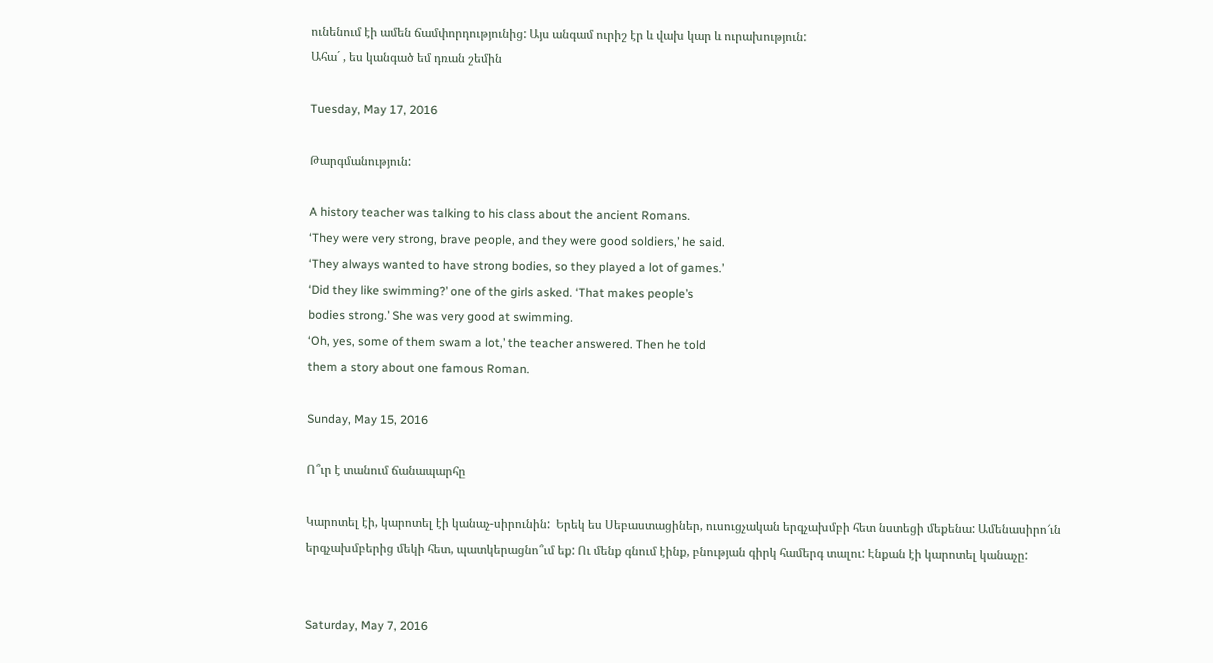ունենում էի ամեն ճամփորդությունից: Այս անգամ ուրիշ էր և վախ կար և ուրախություն:
Ահա´ , ես կանգած եմ դռան շեմին

Tuesday, May 17, 2016

Թարգմանություն:

A history teacher was talking to his class about the ancient Romans.
‘They were very strong, brave people, and they were good soldiers,’ he said.
‘They always wanted to have strong bodies, so they played a lot of games.’
‘Did they like swimming?’ one of the girls asked. ‘That makes people’s
bodies strong.’ She was very good at swimming.
‘Oh, yes, some of them swam a lot,’ the teacher answered. Then he told
them a story about one famous Roman.

Sunday, May 15, 2016

Ո՞ւր է տանում ճանապարհը

Կարոտել էի, կարոտել էի կանաչ-սիրունին:  Երեկ ես Սեբաստացիներ, ուսուցչական երգչախմբի հետ նստեցի մեքենա: Ամենասիրո՜ւն երգչախմբերից մեկի հետ, պատկերացնո՞ւմ եք: Ու մենք գնում էինք, բնության գիրկ համերգ տալու: Էնքան էի կարոտել կանաչը:


Saturday, May 7, 2016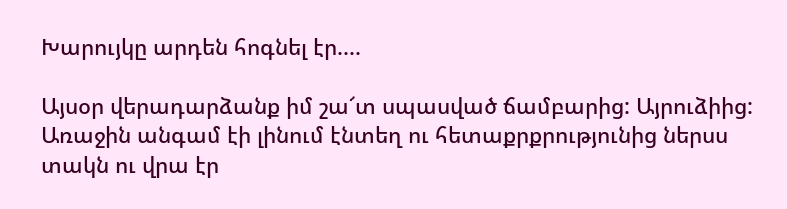Խարույկը արդեն հոգնել էր....

Այսօր վերադարձանք իմ շա՜տ սպասված ճամբարից: Այրուձիից: Առաջին անգամ էի լինում էնտեղ ու հետաքրքրությունից ներսս տակն ու վրա էր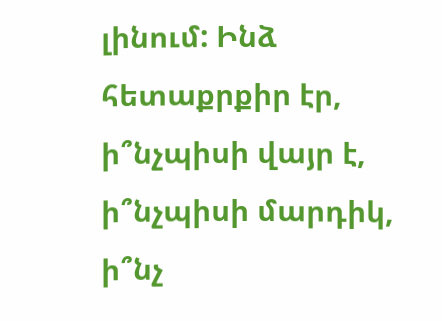լինում: Ինձ հետաքրքիր էր, ի՞նչպիսի վայր է, ի՞նչպիսի մարդիկ, ի՞նչ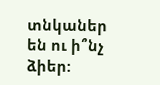տնկաներ են ու ի՞նչ ձիեր: